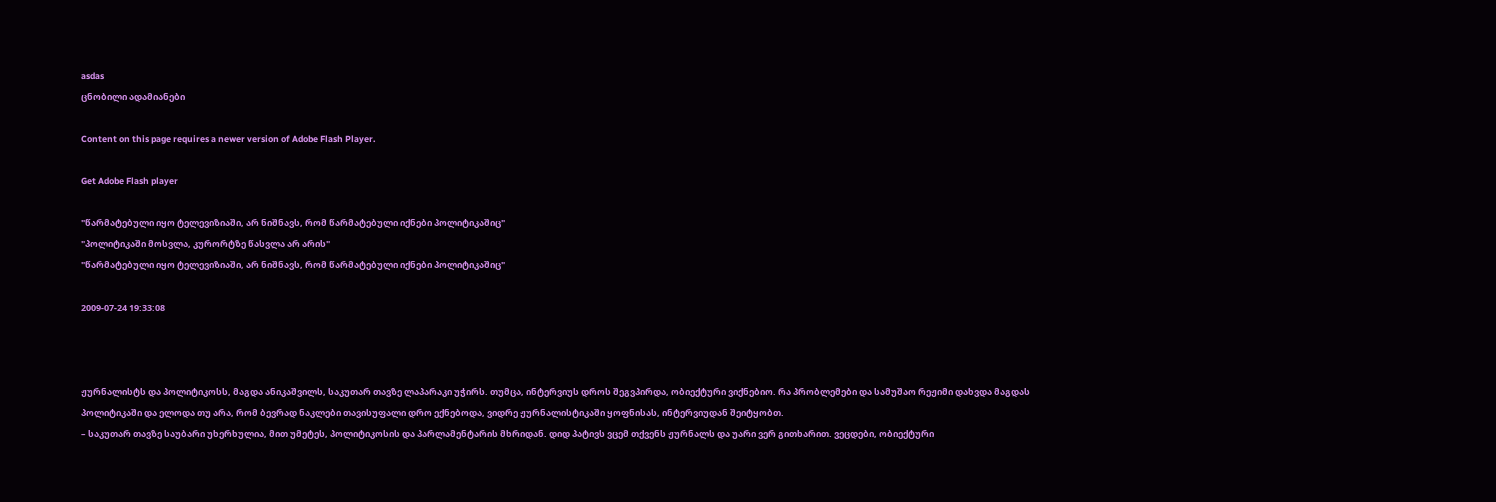asdas
ცნობილი ადამიანები

Content on this page requires a newer version of Adobe Flash Player.

Get Adobe Flash player

"წარმატებული იყო ტელევიზიაში, არ ნიშნავს, რომ წარმატებული იქნები პოლიტიკაშიც"
"პოლიტიკაში მოსვლა, კურორტზე წასვლა არ არის"
"წარმატებული იყო ტელევიზიაში, არ ნიშნავს, რომ წარმატებული იქნები პოლიტიკაშიც"

2009-07-24 19:33:08



ჟურნალისტს და პოლიტიკოსს, მაგდა ანიკაშვილს, საკუთარ თავზე ლაპარაკი უჭირს. თუმცა, ინტერვიუს დროს შეგვპირდა, ობიექტური ვიქნებიო. რა პრობლემები და სამუშაო რეჟიმი დახვდა მაგდას პოლიტიკაში და ელოდა თუ არა, რომ ბევრად ნაკლები თავისუფალი დრო ექნებოდა, ვიდრე ჟურნალისტიკაში ყოფნისას, ინტერვიუდან შეიტყობთ.
– საკუთარ თავზე საუბარი უხერხულია, მით უმეტეს, პოლიტიკოსის და პარლამენტარის მხრიდან. დიდ პატივს ვცემ თქვენს ჟურნალს და უარი ვერ გითხარით. ვეცდები, ობიექტური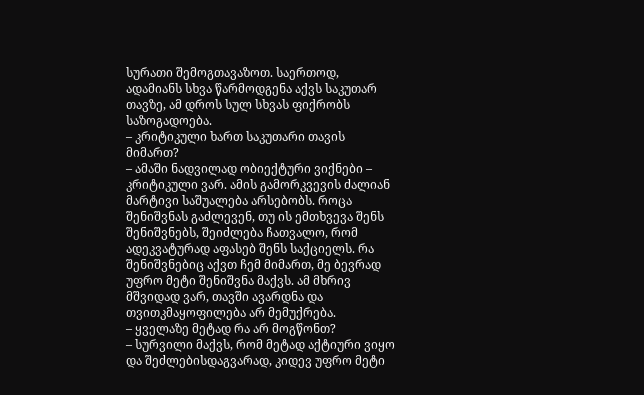სურათი შემოგთავაზოთ. საერთოდ, ადამიანს სხვა წარმოდგენა აქვს საკუთარ თავზე, ამ დროს სულ სხვას ფიქრობს საზოგადოება.
– კრიტიკული ხართ საკუთარი თავის მიმართ?
– ამაში ნადვილად ობიექტური ვიქნები – კრიტიკული ვარ. ამის გამორკვევის ძალიან მარტივი საშუალება არსებობს. როცა შენიშვნას გაძლევენ, თუ ის ემთხვევა შენს შენიშვნებს, შეიძლება ჩათვალო, რომ ადეკვატურად აფასებ შენს საქციელს. რა შენიშვნებიც აქვთ ჩემ მიმართ, მე ბევრად უფრო მეტი შენიშვნა მაქვს. ამ მხრივ მშვიდად ვარ, თავში ავარდნა და თვითკმაყოფილება არ მემუქრება.
– ყველაზე მეტად რა არ მოგწონთ?
– სურვილი მაქვს, რომ მეტად აქტიური ვიყო და შეძლებისდაგვარად, კიდევ უფრო მეტი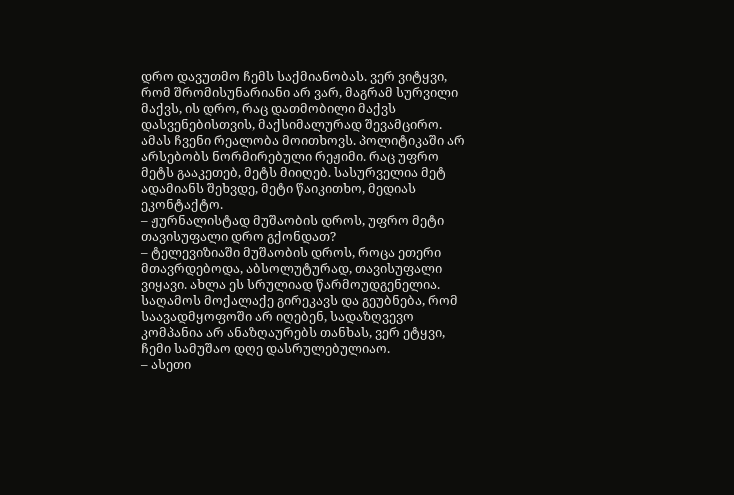დრო დავუთმო ჩემს საქმიანობას. ვერ ვიტყვი, რომ შრომისუნარიანი არ ვარ, მაგრამ სურვილი მაქვს, ის დრო, რაც დათმობილი მაქვს დასვენებისთვის, მაქსიმალურად შევამცირო. ამას ჩვენი რეალობა მოითხოვს. პოლიტიკაში არ არსებობს ნორმირებული რეჟიმი. რაც უფრო მეტს გააკეთებ, მეტს მიიღებ. სასურველია მეტ ადამიანს შეხვდე, მეტი წაიკითხო, მედიას ეკონტაქტო.
– ჟურნალისტად მუშაობის დროს, უფრო მეტი თავისუფალი დრო გქონდათ?
– ტელევიზიაში მუშაობის დროს, როცა ეთერი მთავრდებოდა, აბსოლუტურად, თავისუფალი ვიყავი. ახლა ეს სრულიად წარმოუდგენელია. საღამოს მოქალაქე გირეკავს და გეუბნება, რომ საავადმყოფოში არ იღებენ, სადაზღვევო კომპანია არ ანაზღაურებს თანხას, ვერ ეტყვი, ჩემი სამუშაო დღე დასრულებულიაო.
– ასეთი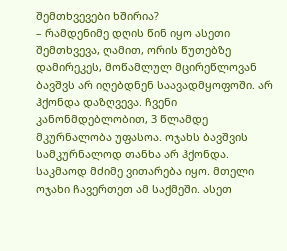შემთხვევები ხშირია?
– რამდენიმე დღის წინ იყო ასეთი შემთხვევა, ღამით, ორის წუთებზე დამირეკეს, მოწამლულ მცირეწლოვან ბავშვს არ იღებდნენ საავადმყოფოში. არ ჰქონდა დაზღვევა. ჩვენი კანონმდებლობით, 3 წლამდე მკურნალობა უფასოა. ოჯახს ბავშვის სამკურნალოდ თანხა არ ჰქონდა. საკმაოდ მძიმე ვითარება იყო. მთელი ოჯახი ჩავერთეთ ამ საქმეში. ასეთ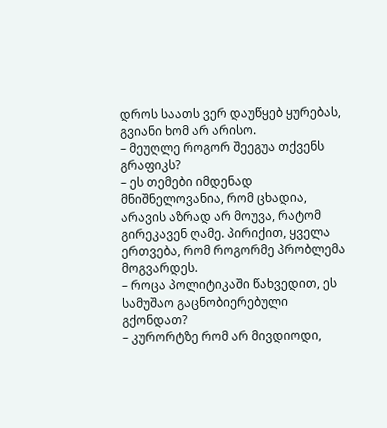დროს საათს ვერ დაუწყებ ყურებას, გვიანი ხომ არ არისო.
– მეუღლე როგორ შეეგუა თქვენს გრაფიკს?
– ეს თემები იმდენად მნიშნელოვანია, რომ ცხადია, არავის აზრად არ მოუვა, რატომ გირეკავენ ღამე. პირიქით, ყველა ერთვება, რომ როგორმე პრობლემა მოგვარდეს.
– როცა პოლიტიკაში წახვედით, ეს სამუშაო გაცნობიერებული გქონდათ?
– კურორტზე რომ არ მივდიოდი,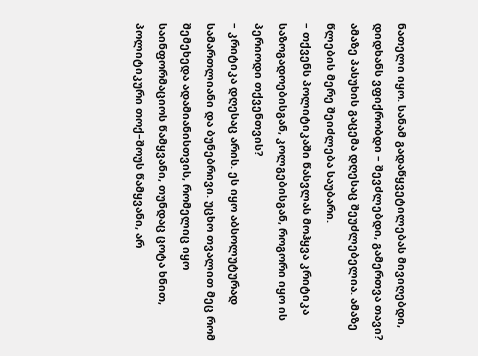ნათელი იყო. სანამ გადაწყვეტილებას მივიღებდი, დიდხანს ვფიქრობდი – შევძლებდი, გამერთვა თავი? ამაზე პასუხის გაცემა დღესაც შეუძლებელია. ამაზე წლების მერე შეიძლება საუბარი.
– თქვენს პოლიტიკაში წასვლას მოჰყვა კრიტიკა საზოგადოებისგან, კოლგებისგან, როგორი იყო ის პერიოდი თქვენთვის?
– კრიტიკა დღესაც არის. ეს იყო აბსოლუტურად სამართლიანი და ბუნებრივი. უცხო თვალით მეც რომ შემეხედა ადამიანისთვის, რომელიც იყო საინფორმაციოს წამყვანი, თუნდაც ცოტა ხნით, პოლიტიკური თოქ–შოუს წამყვანი, არ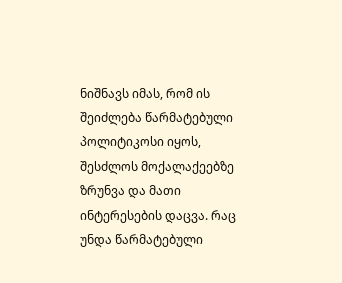ნიშნავს იმას, რომ ის შეიძლება წარმატებული პოლიტიკოსი იყოს, შესძლოს მოქალაქეებზე ზრუნვა და მათი ინტერესების დაცვა. რაც უნდა წარმატებული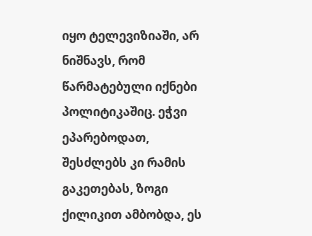იყო ტელევიზიაში, არ ნიშნავს, რომ წარმატებული იქნები პოლიტიკაშიც. ეჭვი ეპარებოდათ, შესძლებს კი რამის გაკეთებას, ზოგი ქილიკით ამბობდა, ეს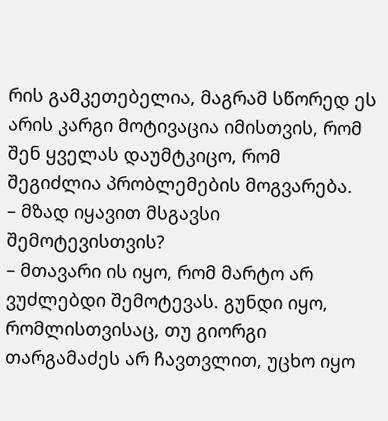რის გამკეთებელია, მაგრამ სწორედ ეს არის კარგი მოტივაცია იმისთვის, რომ შენ ყველას დაუმტკიცო, რომ შეგიძლია პრობლემების მოგვარება.
– მზად იყავით მსგავსი შემოტევისთვის?
– მთავარი ის იყო, რომ მარტო არ ვუძლებდი შემოტევას. გუნდი იყო, რომლისთვისაც, თუ გიორგი თარგამაძეს არ ჩავთვლით, უცხო იყო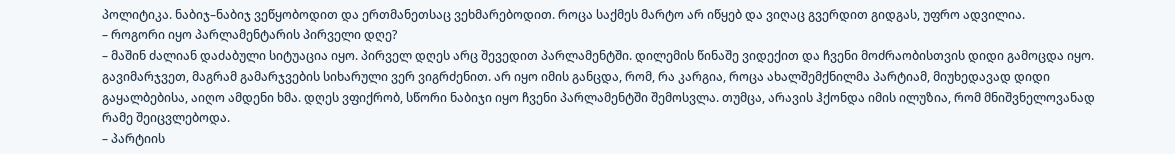პოლიტიკა. ნაბიჯ–ნაბიჯ ვეწყობოდით და ერთმანეთსაც ვეხმარებოდით. როცა საქმეს მარტო არ იწყებ და ვიღაც გვერდით გიდგას, უფრო ადვილია.
– როგორი იყო პარლამენტარის პირველი დღე?
– მაშინ ძალიან დაძაბული სიტუაცია იყო. პირველ დღეს არც შევედით პარლამენტში. დილემის წინაშე ვიდექით და ჩვენი მოძრაობისთვის დიდი გამოცდა იყო. გავიმარჯვეთ, მაგრამ გამარჯვების სიხარული ვერ ვიგრძენით. არ იყო იმის განცდა, რომ, რა კარგია, როცა ახალშემქნილმა პარტიამ, მიუხედავად დიდი გაყალბებისა, აიღო ამდენი ხმა. დღეს ვფიქრობ, სწორი ნაბიჯი იყო ჩვენი პარლამენტში შემოსვლა. თუმცა, არავის ჰქონდა იმის ილუზია, რომ მნიშვნელოვანად რამე შეიცვლებოდა.
– პარტიის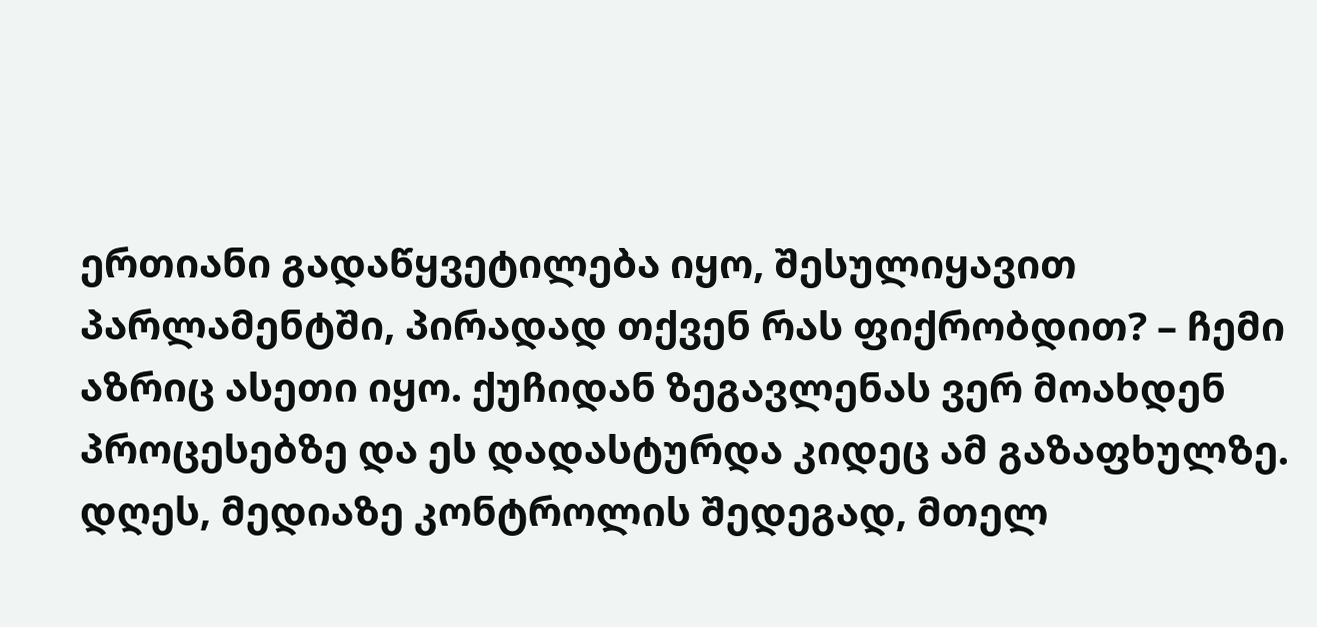ერთიანი გადაწყვეტილება იყო, შესულიყავით პარლამენტში, პირადად თქვენ რას ფიქრობდით? – ჩემი აზრიც ასეთი იყო. ქუჩიდან ზეგავლენას ვერ მოახდენ პროცესებზე და ეს დადასტურდა კიდეც ამ გაზაფხულზე. დღეს, მედიაზე კონტროლის შედეგად, მთელ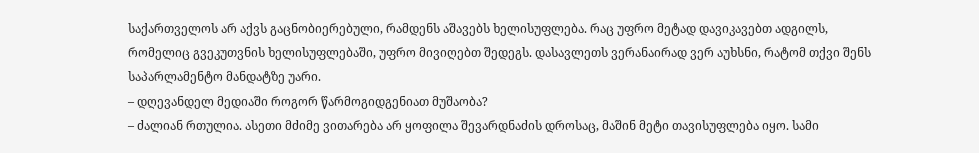საქართველოს არ აქვს გაცნობიერებული, რამდენს აშავებს ხელისუფლება. რაც უფრო მეტად დავიკავებთ ადგილს, რომელიც გვეკუთვნის ხელისუფლებაში, უფრო მივიღებთ შედეგს. დასავლეთს ვერანაირად ვერ აუხსნი, რატომ თქვი შენს საპარლამენტო მანდატზე უარი.
– დღევანდელ მედიაში როგორ წარმოგიდგენიათ მუშაობა?
– ძალიან რთულია. ასეთი მძიმე ვითარება არ ყოფილა შევარდნაძის დროსაც, მაშინ მეტი თავისუფლება იყო. სამი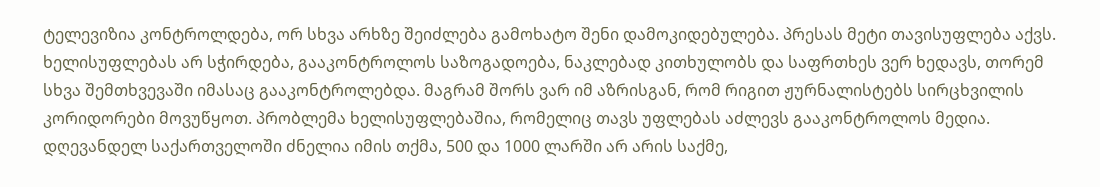ტელევიზია კონტროლდება, ორ სხვა არხზე შეიძლება გამოხატო შენი დამოკიდებულება. პრესას მეტი თავისუფლება აქვს. ხელისუფლებას არ სჭირდება, გააკონტროლოს საზოგადოება, ნაკლებად კითხულობს და საფრთხეს ვერ ხედავს, თორემ სხვა შემთხვევაში იმასაც გააკონტროლებდა. მაგრამ შორს ვარ იმ აზრისგან, რომ რიგით ჟურნალისტებს სირცხვილის კორიდორები მოვუწყოთ. პრობლემა ხელისუფლებაშია, რომელიც თავს უფლებას აძლევს გააკონტროლოს მედია. დღევანდელ საქართველოში ძნელია იმის თქმა, 500 და 1000 ლარში არ არის საქმე,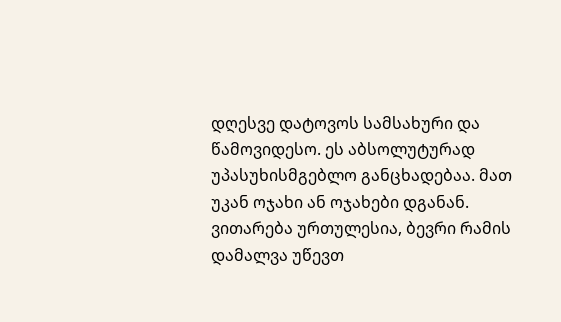დღესვე დატოვოს სამსახური და წამოვიდესო. ეს აბსოლუტურად უპასუხისმგებლო განცხადებაა. მათ უკან ოჯახი ან ოჯახები დგანან. ვითარება ურთულესია, ბევრი რამის დამალვა უწევთ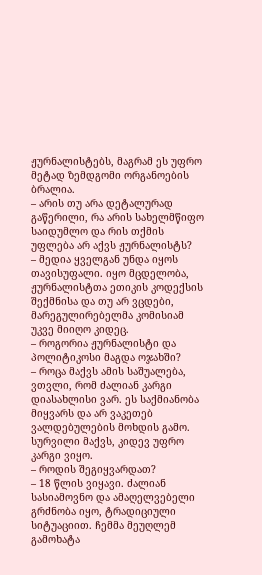ჟურნალისტებს, მაგრამ ეს უფრო მეტად ზემდგომი ორგანოების ბრალია.
– არის თუ არა დეტალურად გაწერილი, რა არის სახელმწიფო საიდუმლო და რის თქმის უფლება არ აქვს ჟურნალისტს?
– მედია ყველგან უნდა იყოს თავისუფალი. იყო მცდელობა, ჟურნალისტთა ეთიკის კოდექსის შექმნისა და თუ არ ვცდები, მარეგულირებელმა კომისიამ უკვე მიიღო კიდეც.
– როგორია ჟურნალისტი და პოლიტიკოსი მაგდა ოჯახში?
– როცა მაქვს ამის საშუალება, ვთვლი, რომ ძალიან კარგი დიასახლისი ვარ. ეს საქმიანობა მიყვარს და არ ვაკეთებ ვალდებულების მოხდის გამო. სურვილი მაქვს, კიდევ უფრო კარგი ვიყო.
– როდის შეგიყვარდათ?
– 18 წლის ვიყავი. ძალიან სასიამოვნო და ამაღელვებელი გრძნობა იყო, ტრადიციული სიტუაციით. ჩემმა მეუღლემ გამოხატა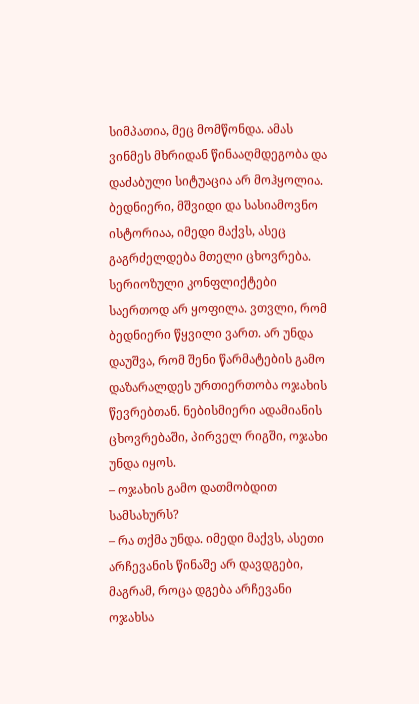სიმპათია, მეც მომწონდა. ამას ვინმეს მხრიდან წინააღმდეგობა და დაძაბული სიტუაცია არ მოჰყოლია. ბედნიერი, მშვიდი და სასიამოვნო ისტორიაა, იმედი მაქვს, ასეც გაგრძელდება მთელი ცხოვრება. სერიოზული კონფლიქტები საერთოდ არ ყოფილა. ვთვლი, რომ ბედნიერი წყვილი ვართ. არ უნდა დაუშვა, რომ შენი წარმატების გამო დაზარალდეს ურთიერთობა ოჯახის წევრებთან. ნებისმიერი ადამიანის ცხოვრებაში, პირველ რიგში, ოჯახი უნდა იყოს.
– ოჯახის გამო დათმობდით სამსახურს?
– რა თქმა უნდა. იმედი მაქვს, ასეთი არჩევანის წინაშე არ დავდგები, მაგრამ, როცა დგება არჩევანი ოჯახსა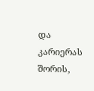და კარიერას შორის,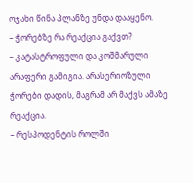ოჯახი წინა პლანზე უნდა დააყენო.
– ჭორებზე რა რეაქცია გაქვთ?
– კატასტროფული და კოშმარული არაფერი გამიგია. არასერიოზული ჭორები დადის, მაგრამ არ მაქვს ამაზე რეაქცია.
– რესპოდენტის როლში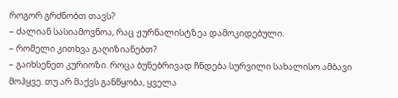როგორ გრძნობთ თავს?
– ძალიან სასიამოვნოა, რაც ჟურნალისტზეა დამოკიდებული.
– რომელი კითხვა გაღიზიანებთ?
– გაიხსენეთ კურიოზი. როცა ბუნებრივად ჩნდება სურვილი სახალისო ამბავი მოჰყვე. თუ არ მაქვს განწყობა, ყველა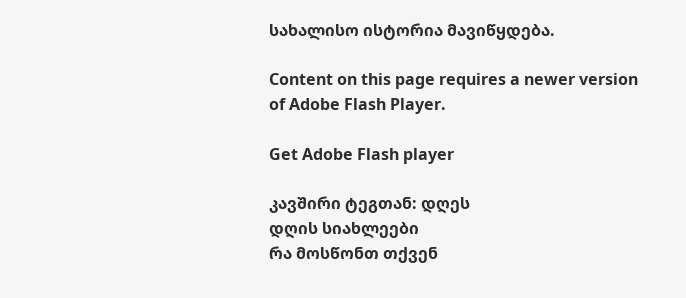სახალისო ისტორია მავიწყდება.

Content on this page requires a newer version of Adobe Flash Player.

Get Adobe Flash player

კავშირი ტეგთან: დღეს
დღის სიახლეები
რა მოსწონთ თქვენ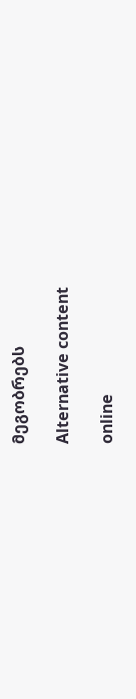მეგობრებს

Alternative content

online